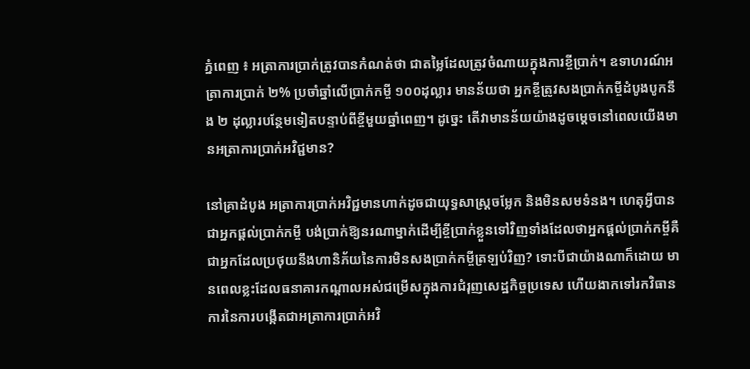ភ្នំពេញ ៖ អត្រាការប្រាក់ត្រូវបានកំណត់ថា ជាតម្លៃដែលត្រូវចំណាយក្នុងការខ្ចីប្រាក់។ ឧទាហរណ៍អត្រាការប្រាក់ ២% ប្រចាំឆ្នាំលើប្រាក់កម្ចី ១០០ដុល្លារ មានន័យថា អ្នកខ្ចីត្រូវសងប្រាក់កម្ចីដំបូងបូកនឹង ២ ដុល្លារបន្ថែមទៀតបន្ទាប់ពីខ្ចីមួយឆ្នាំពេញ។ ដូច្នេះ តើវាមានន័យយ៉ាងដូចម្តេចនៅពេលយើងមានអត្រាការប្រាក់អវិជ្ជមាន?

នៅគ្រាដំបូង អត្រាការប្រាក់អវិជ្ជមានហាក់ដូចជាយុទ្ធសាស្ត្រចម្លែក និងមិនសមទំនង។ ហេតុអ្វីបានជាអ្នកផ្តល់ប្រាក់កម្ចី បង់ប្រាក់ឱ្យនរណាម្នាក់ដើម្បីខ្ចីប្រាក់ខ្លួនទៅវិញទាំងដែលថាអ្នកផ្តល់ប្រាក់កម្ចីគឺជាអ្នកដែលប្រថុយនឹងហានិភ័យនៃការមិនសងប្រាក់កម្ចីត្រឡប់វិញ? ទោះបីជាយ៉ាងណាក៏ដោយ មានពេលខ្លះដែលធនាគារកណ្តាលអស់ជម្រើសក្នុងការជំរុញសេដ្ឋកិច្ចប្រទេស ហើយងាកទៅរកវិធានការនៃការបង្កើតជាអត្រាការប្រាក់អវិ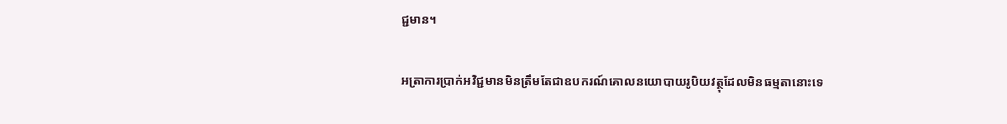ជ្ជមាន។

អត្រាការប្រាក់អវិជ្ជមានមិនត្រឹមតែជាឧបករណ៍គោលនយោបាយរូបិយវត្ថុដែលមិនធម្មតានោះទេ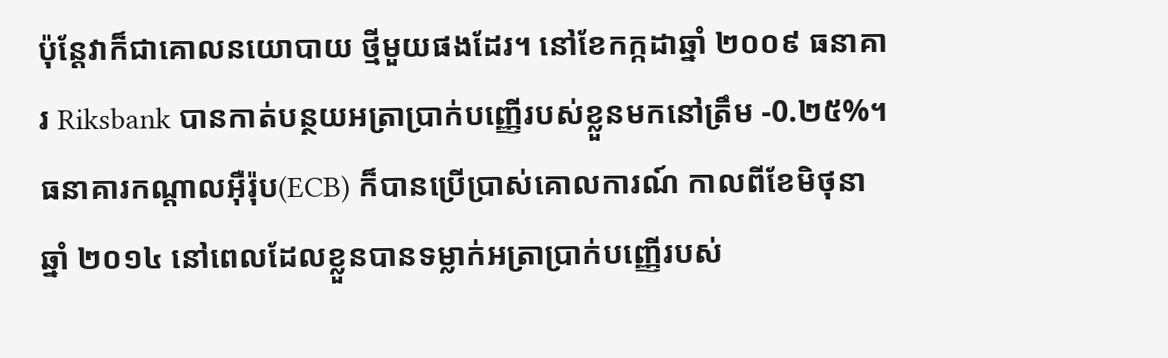ប៉ុន្តែវាក៏ជាគោលនយោបាយ ថ្មីមួយផងដែរ។ នៅខែកក្កដាឆ្នាំ ២០០៩ ធនាគារ Riksbank បានកាត់បន្ថយអត្រាប្រាក់បញ្ញើរបស់ខ្លួនមកនៅត្រឹម -0.២៥%។ ធនាគារកណ្តាលអ៊ឺរ៉ុប(ECB) ក៏បានប្រើប្រាស់គោលការណ៍ កាលពីខែមិថុនាឆ្នាំ ២០១៤ នៅពេលដែលខ្លួនបានទម្លាក់អត្រាប្រាក់បញ្ញើរបស់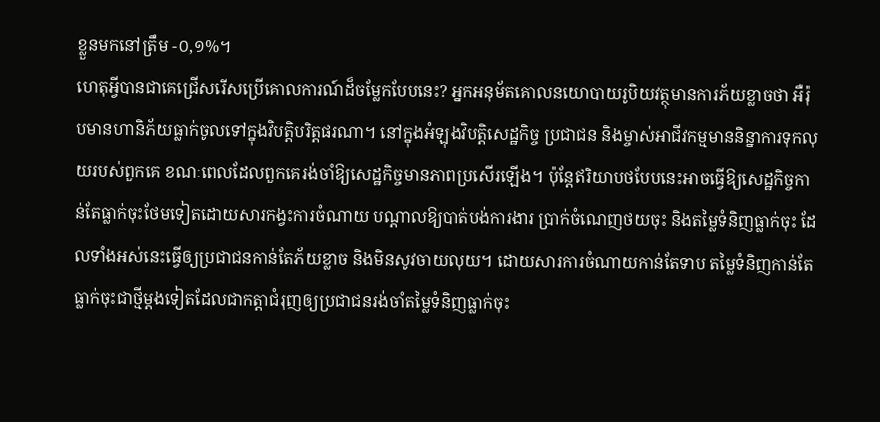ខ្លួនមកនៅត្រឹម -០,១%។
ហេតុអ្វីបានជាគេជ្រើសរើសប្រើគោលការណ៍ដ៏ចម្លែកបែបនេះ? អ្នកអនុម័តគោលនយោបាយរូបិយវត្ថុមានការភ័យខ្លាចថា អឺរ៉ុបមានហានិភ័យធ្លាក់ចូលទៅក្នុងវិបត្តិបរិត្តផរណា។ នៅក្នុងអំឡុងវិបត្តិសេដ្ឋកិច្ច ប្រជាជន និងម្ចាស់អាជីវកម្មមាននិន្នាការទុកលុយរបស់ពួកគេ ខណៈពេលដែលពួកគេរង់ចាំឱ្យសេដ្ឋកិច្ចមានភាពប្រសើរឡើង។ ប៉ុន្តែឥរិយាបថបែបនេះអាចធ្វើឱ្យសេដ្ឋកិច្ចកាន់តែធ្លាក់ចុះថែមទៀតដោយសារកង្វះការចំណាយ បណ្តាលឱ្យបាត់បង់ការងារ ប្រាក់ចំណេញថយចុះ និងតម្លៃទំនិញធ្លាក់ចុះ ដែលទាំងអស់នេះធ្វើឲ្យប្រជាជនកាន់តែភ័យខ្លាច និងមិនសូវចាយលុយ។ ដោយសារការចំណាយកាន់តែទាប តម្លៃទំនិញកាន់តែធ្លាក់ចុះជាថ្មីម្តងទៀតដែលជាកត្តាជំរុញឲ្យប្រជាជនរង់ចាំតម្លៃទំនិញធ្លាក់ចុះ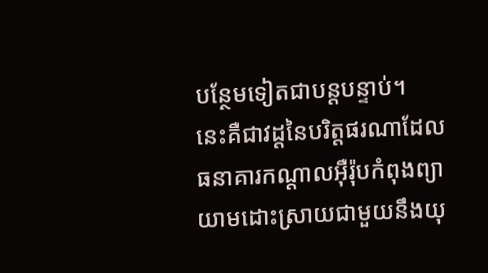បន្ថែមទៀតជាបន្តបន្ទាប់។
នេះគឺជាវដ្តនៃបរិត្តផរណាដែលធនាគារកណ្តាលអ៊ឺរ៉ុបកំពុងព្យាយាមដោះស្រាយជាមួយនឹងយុ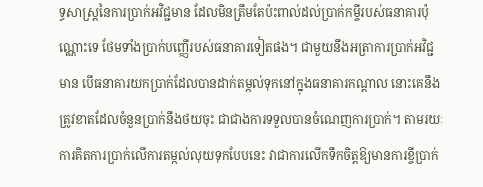ទ្ធសាស្រ្តនៃការប្រាក់អវិជ្ជមាន ដែលមិនត្រឹមតែប៉ះពាល់ដល់ប្រាក់កម្ចីរបស់ធនាគារប៉ុណ្ណោះទេ ថែមទាំងប្រាក់បញ្ញើរបស់ធនាគារទៀតផង។ ជាមួយនឹងអត្រាការប្រាក់អវិជ្ជមាន បើធនាគារយកប្រាក់ដែលបានដាក់តម្កល់ទុកនៅក្នុងធនាគារកណ្តាល នោះគេនឹងត្រូវខាតដែលចំនួនប្រាក់នឹងថយចុះ ជាជាងការទទួលបានចំណេញការប្រាក់។ តាមរយៈការគិតការប្រាក់លើការតម្កល់លុយទុកបែបនេះ វាជាការលើកទឹកចិត្តឱ្យមានការខ្ចីប្រាក់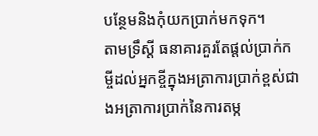បន្ថែមនិងកុំយកប្រាក់មកទុក។
តាមទ្រឹស្តី ធនាគារគួរតែផ្តល់ប្រាក់កម្ចីដល់អ្នកខ្ចីក្នុងអត្រាការប្រាក់ខ្ពស់ជាងអត្រាការប្រាក់នៃការតម្ក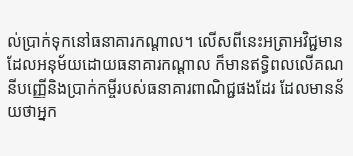ល់ប្រាក់ទុកនៅធនាគារកណ្តាល។ លើសពីនេះអត្រាអវិជ្ជមានដែលអនុម័យដោយធនាគារកណ្តាល ក៏មានឥទ្ធិពលលើគណនីបញ្ញើនិងប្រាក់កម្ចីរបស់ធនាគារពាណិជ្ជផងដែរ ដែលមានន័យថាអ្នក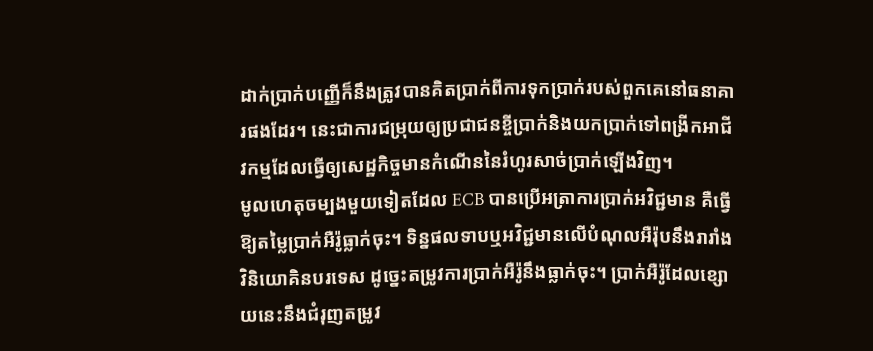ដាក់ប្រាក់បញ្ញើក៏នឹងត្រូវបានគិតប្រាក់ពីការទុកប្រាក់របស់ពួកគេនៅធនាគារផងដែរ។ នេះជាការជម្រុយឲ្យប្រជាជនខ្ចីប្រាក់និងយកប្រាក់ទៅពង្រីកអាជីវកម្មដែលធ្វើឲ្យសេដ្ឋកិច្ចមានកំណើននៃរំហូរសាច់ប្រាក់ឡើងវិញ។
មូលហេតុចម្បងមួយទៀតដែល ECB បានប្រើអត្រាការប្រាក់អវិជ្ជមាន គឺធ្វើឱ្យតម្លៃប្រាក់អឺរ៉ូធ្លាក់ចុះ។ ទិន្នផលទាបឬអវិជ្ជមានលើបំណុលអឺរ៉ុបនឹងរារាំងវិនិយោគិនបរទេស ដូច្នេះតម្រូវការប្រាក់អឺរ៉ូនឹងធ្លាក់ចុះ។ ប្រាក់អឺរ៉ូដែលខ្សោយនេះនឹងជំរុញតម្រូវ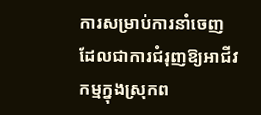ការសម្រាប់ការនាំចេញដែលជាការជំរុញឱ្យអាជីវកម្មក្នុងស្រុកព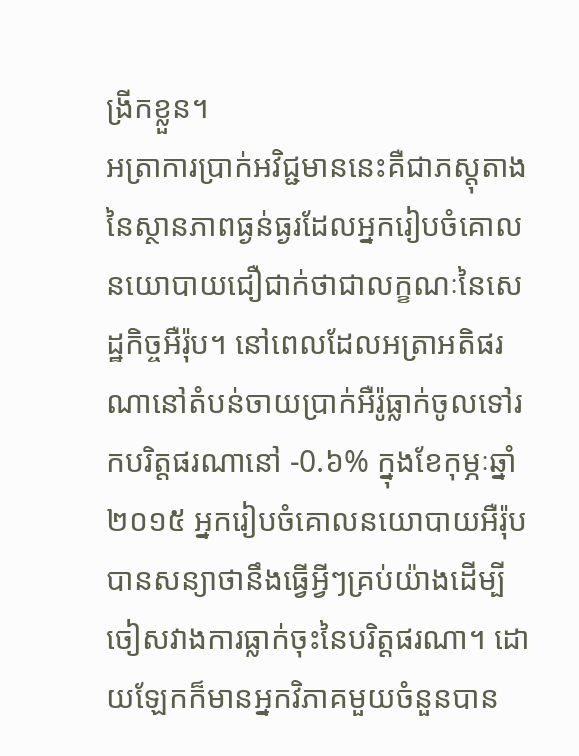ង្រីកខ្លួន។
អត្រាការប្រាក់អវិជ្ជមាននេះគឺជាភស្តុតាងនៃស្ថានភាពធ្ងន់ធ្ងរដែលអ្នករៀបចំគោលនយោបាយជឿជាក់ថាជាលក្ខណៈនៃសេដ្ឋកិច្ចអឺរ៉ុប។ នៅពេលដែលអត្រាអតិផរណានៅតំបន់ចាយប្រាក់អឺរ៉ូធ្លាក់ចូលទៅរកបរិត្តផរណានៅ -0.៦% ក្នុងខែកុម្ភៈឆ្នាំ ២០១៥ អ្នករៀបចំគោលនយោបាយអឺរ៉ុបបានសន្យាថានឹងធ្វើអ្វីៗគ្រប់យ៉ាងដើម្បីចៀសវាងការធ្លាក់ចុះនៃបរិត្តផរណា។ ដោយឡែកក៏មានអ្នកវិភាគមួយចំនួនបាន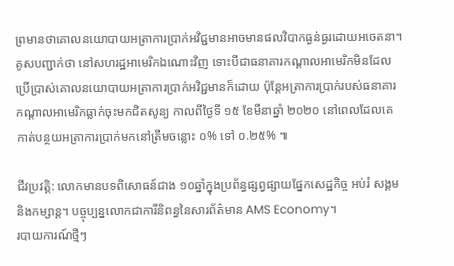ព្រមានថាគោលនយោបាយអត្រាការប្រាក់អវិជ្ជមានអាចមានផលវិបាកធ្ងន់ធ្ងរដោយអចេតនា។
គូសបញ្ជាក់ថា នៅសហរដ្ឋអាមេរិកឯណោះវិញ ទោះបីជាធនាគារកណ្តាលអាមេរិកមិនដែលប្រើប្រាស់គោលនយោបាយអត្រាការប្រាក់អវិជ្ជមានក៏ដោយ ប៉ុន្តែអត្រាការប្រាក់របស់ធនាគារកណ្តាលអាមេរិកធ្លាក់ចុះមកជិតសូន្យ កាលពីថ្ងៃទី ១៥ ខែមីនាឆ្នាំ ២០២០ នៅពេលដែលគេកាត់បន្ថយអត្រាការប្រាក់មកនៅត្រឹមចន្លោះ ០% ទៅ ០.២៥% ៕

ជីវប្រវត្តិ: លោកមានបទពិសោធន៍ជាង ១០ឆ្នាំក្នុងប្រព័ន្ធផ្សព្វផ្សាយផ្នែកសេដ្ឋកិច្ច អប់រំ សង្គម និងកម្សាន្ត។ បច្ចុប្បន្នលោកជាការីនិពន្ធនៃសារព័ត៌មាន AMS Economy។
របាយការណ៍ថ្មីៗ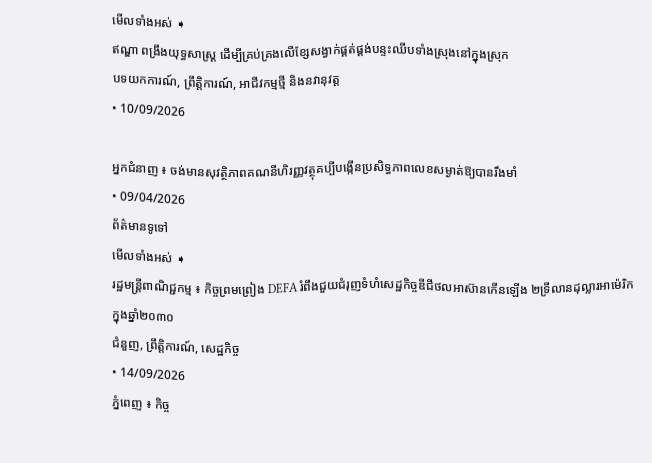មើលទាំងអស់ ➧
ឥណ្ឌា ពង្រឹងយុទ្ធសាស្ត្រ ដើម្បីគ្រប់គ្រងលើខ្សែសង្វាក់ផ្គត់ផ្គង់បន្ទះឈីបទាំងស្រុងនៅក្នុងស្រុក
បទយកការណ៍, ព្រឹត្តិការណ៍, អាជីវកម្មថ្មី និងនវានុវត្ត
• 10/09/2026

អ្នកជំនាញ ៖ ចង់មានសុវត្ថិភាពគណនីហិរញ្ញវត្ថុគប្បីបង្កើនប្រសិទ្ធភាពលេខសម្ងាត់ឱ្យបានរឹងមាំ
• 09/04/2026
ព័ត៌មានទូទៅ
មើលទាំងអស់ ➧
រដ្ឋមន្ត្រីពាណិជ្ជកម្ម ៖ កិច្ចព្រមព្រៀង DEFA រំពឹងជួយជំរុញទំហំសេដ្ឋកិច្ចឌីជីថលអាស៊ានកើនឡើង ២ទ្រីលានដុល្លារអាម៉េរិក ក្នុងឆ្នាំ២០៣០
ជំនួញ, ព្រឹត្តិការណ៍, សេដ្ឋកិច្ច
• 14/09/2026
ភ្នំពេញ ៖ កិច្ច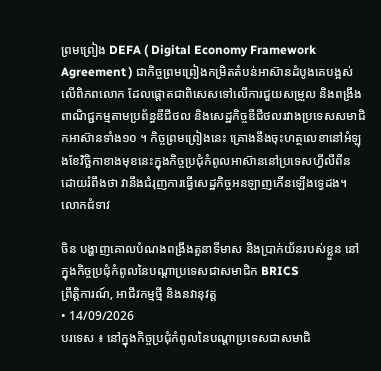ព្រមព្រៀង DEFA ( Digital Economy Framework Agreement ) ជាកិច្ចព្រមព្រៀងកម្រិតតំបន់អាស៊ានដំបូងគេបង្អស់លើពិភពលោក ដែលផ្ដោតជាពិសេសទៅលើការជួយសម្រួល និងពង្រឹងពាណិជ្ជកម្មតាមប្រព័ន្ធឌីជីថល និងសេដ្ឋកិច្ចឌីជីថលរវាងប្រទេសសមាជិកអាស៊ានទាំង១០ ។ កិច្ចព្រមព្រៀងនេះ គ្រោងនឹងចុះហត្ថលេខានៅអំឡុងខែវិច្ឆិកាខាងមុខនេះក្នុងកិច្ចប្រជុំកំពូលអាស៊ាននៅប្រទេសហ្វីលីពីន ដោយរំពឹងថា វានឹងជំរុញការធ្វើសេដ្ឋកិច្ចអនឡាញកើនឡើងទ្វេដង។ លោកជំទាវ

ចិន បង្ហាញគោលបំណងពង្រឹងតួនាទីមាស និងប្រាក់យ័នរបស់ខ្លួន នៅក្នុងកិច្ចប្រជុំកំពូលនៃបណ្តាប្រទេសជាសមាជិក BRICS
ព្រឹត្តិការណ៍, អាជីវកម្មថ្មី និងនវានុវត្ត
• 14/09/2026
បរទេស ៖ នៅក្នុងកិច្ចប្រជុំកំពូលនៃបណ្តាប្រទេសជាសមាជិ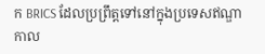ក BRICS ដែលប្រព្រឹត្តទៅនៅក្នុងប្រទេសឥណ្ឌាកាល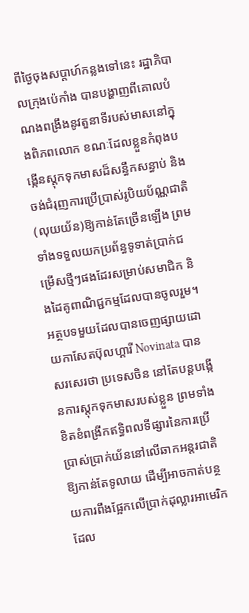ពីថ្ងៃចុងសប្តាហ៍កន្លងទៅនេះ រដ្ឋាភិបាលក្រុងប៉េកាំង បានបង្ហាញពីគោលបំណងពង្រឹងនូវតួនាទីរបស់មាសនៅក្នុងពិភពលោក ខណៈដែលខ្លួនកំពុងបង្កើនស្តុកទុកមាសដ៏សន្ធឹកសន្ធាប់ និងចង់ជំរុញការប្រើប្រាស់រូបិយប័ណ្ណជាតិ(លុយយ័ន)ឱ្យកាន់តែច្រើនឡើង ព្រមទាំងទទួលយកប្រព័ន្ធទូទាត់ប្រាក់ជម្រើសថ្មីៗផងដែរសម្រាប់សមាជិក និងដៃគូពាណិជ្ជកម្មដែលបានចូលរួម។ អត្ថបទមួយដែលបានចេញផ្សាយដោយកាសែតប៊ុលហ្គារី Novinata បានសរសេរថា ប្រទេសចិន នៅតែបន្តបង្កើនការស្តុកទុកមាសរបស់ខ្លួន ព្រមទាំងខិតខំពង្រីកឥទ្ធិពលទីផ្សារនៃការប្រើប្រាស់ប្រាក់យ័ននៅលើឆាកអន្តរជាតិឱ្យកាន់តែទូលាយ ដើម្បីអាចកាត់បន្ថយការពឹងផ្អែកលើប្រាក់ដុល្លារអាមេរិក ដែល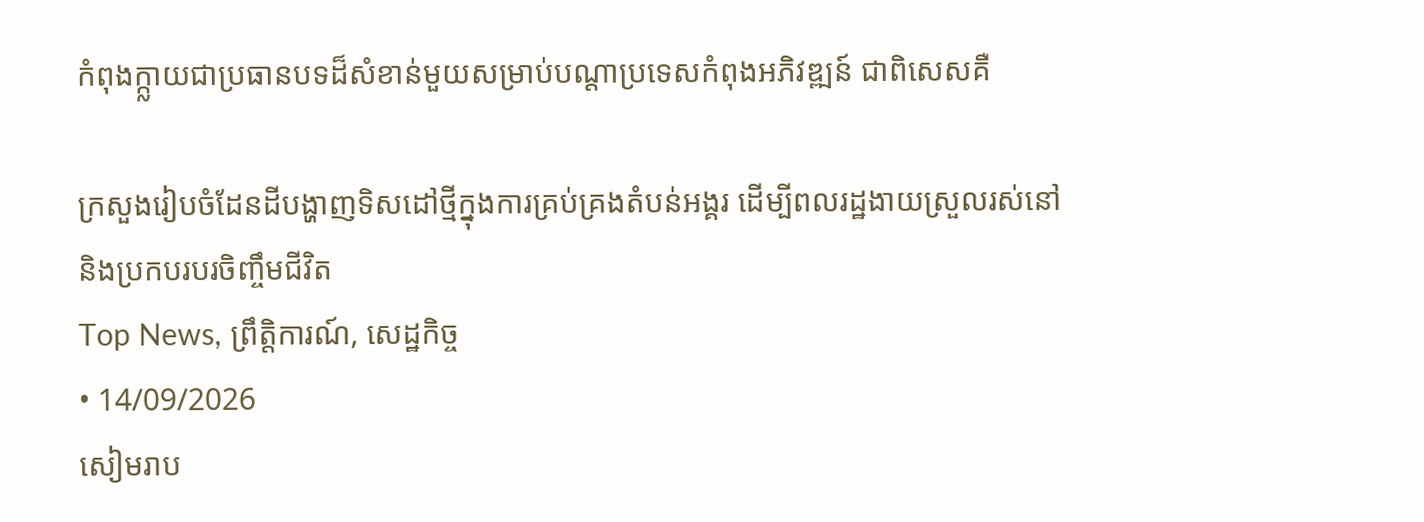កំពុងក្ក្លាយជាប្រធានបទដ៏សំខាន់មួយសម្រាប់បណ្តាប្រទេសកំពុងអភិវឌ្ឍន៍ ជាពិសេសគឺ

ក្រសួងរៀបចំដែនដីបង្ហាញទិសដៅថ្មីក្នុងការគ្រប់គ្រងតំបន់អង្គរ ដើម្បីពលរដ្ឋងាយស្រួលរស់នៅ និងប្រកបរបរចិញ្ចឹមជីវិត
Top News, ព្រឹត្តិការណ៍, សេដ្ឋកិច្ច
• 14/09/2026
សៀមរាប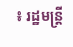៖ រដ្ឋមន្ត្រី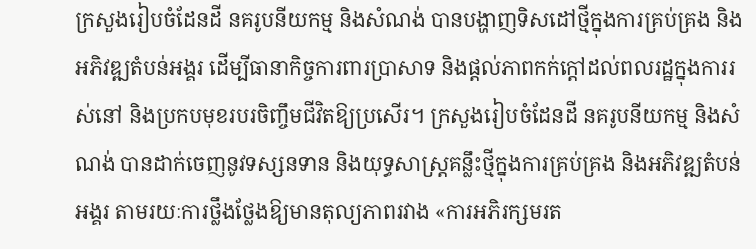ក្រសួងរៀបចំដែនដី នគរូបនីយកម្ម និងសំណង់ បានបង្ហាញទិសដៅថ្មីក្នុងការគ្រប់គ្រង និងអភិវឌ្ឍតំបន់អង្គរ ដើម្បីធានាកិច្ចការពារប្រាសាទ និងផ្តល់ភាពកក់ក្តៅដល់ពលរដ្ឋក្នុងការរស់នៅ និងប្រកបមុខរបរចិញ្ចឹមជីវិតឱ្យប្រសើរ។ ក្រសួងរៀបចំដែនដី នគរូបនីយកម្ម និងសំណង់ បានដាក់ចេញនូវទស្សនទាន និងយុទ្ធសាស្ត្រគន្លឹះថ្មីក្នុងការគ្រប់គ្រង និងអភិវឌ្ឍតំបន់អង្គរ តាមរយៈការថ្លឹងថ្លែងឱ្យមានតុល្យភាពរវាង «ការអភិរក្សមរត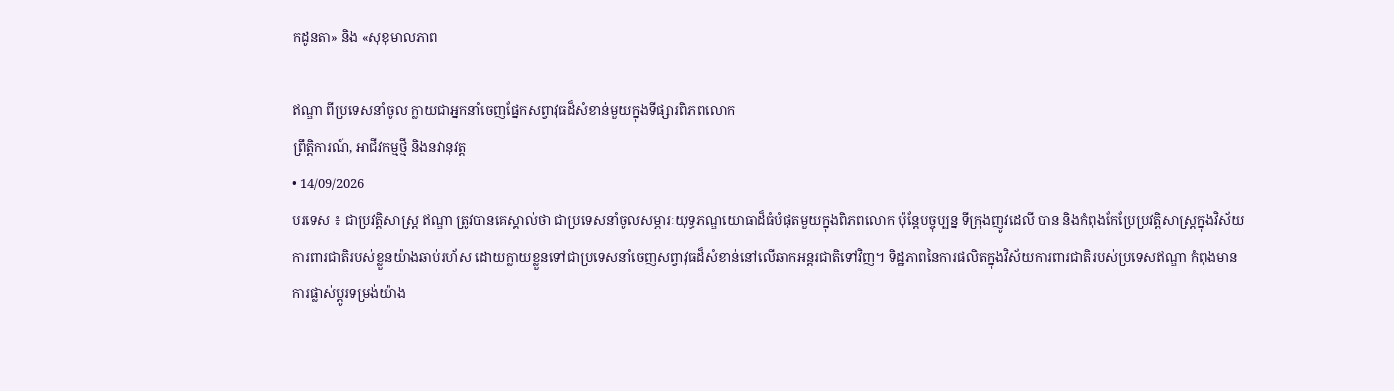កដូនតា» និង «សុខុមាលភាព

ឥណ្ឌា ពីប្រទេសនាំចូល ក្លាយជាអ្នកនាំចេញផ្នែកសព្វាវុធដ៏សំខាន់មួយក្នុងទីផ្សារពិភពលោក
ព្រឹត្តិការណ៍, អាជីវកម្មថ្មី និងនវានុវត្ត
• 14/09/2026
បរទេស ៖ ជាប្រវត្តិសាស្ត្រ ឥណ្ឌា ត្រូវបានគេស្គាល់ថា ជាប្រទេសនាំចូលសម្ភារៈយុទ្ធភណ្ឌយោធាដ៏ធំបំផុតមួយក្នុងពិភពលោក ប៉ុន្តែបច្ចុប្បន្ន ទីក្រុងញូវដេលី បាន និងកំពុងកែប្រែប្រវត្តិសាស្ត្រក្នុងវិស័យការពារជាតិរបស់ខ្លួនយ៉ាងឆាប់រហ័ស ដោយក្លាយខ្លួនទៅជាប្រទេសនាំចេញសព្វាវុធដ៏សំខាន់នៅលើឆាកអន្តរជាតិទៅវិញ។ ទិដ្ឋភាពនៃការផលិតក្នុងវិស័យការពារជាតិរបស់ប្រទេសឥណ្ឌា កំពុងមានការផ្លាស់ប្តូរទម្រង់យ៉ាង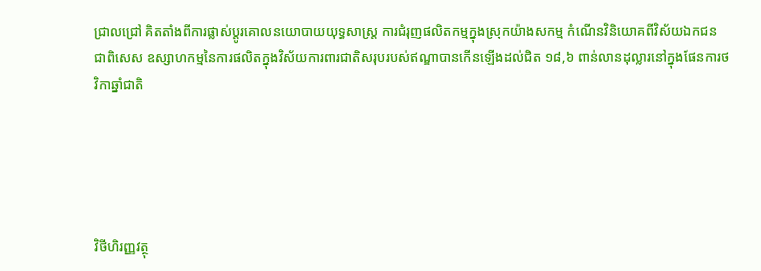ជ្រាលជ្រៅ គិតតាំងពីការផ្លាស់ប្តូរគោលនយោបាយយុទ្ធសាស្ត្រ ការជំរុញផលិតកម្មក្នុងស្រុកយ៉ាងសកម្ម កំណើនវិនិយោគពីវិស័យឯកជន ជាពិសេស ឧស្សាហកម្មនៃការផលិតក្នុងវិស័យការពារជាតិសរុបរបស់ឥណ្ឌាបានកើនឡើងដល់ជិត ១៨,៦ ពាន់លានដុល្លារនៅក្នុងផែនការថវិកាឆ្នាំជាតិ





វិថីហិរញ្ញវត្ថុ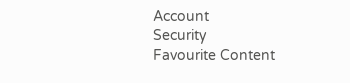Account
Security
Favourite Content